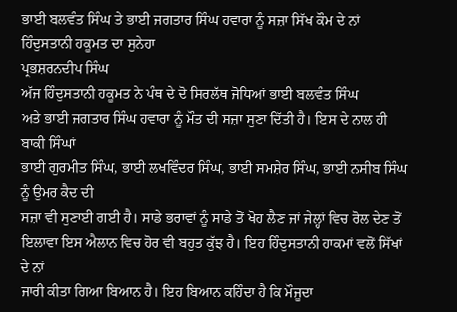ਭਾਈ ਬਲਵੰਤ ਸਿੰਘ ਤੇ ਭਾਈ ਜਗਤਾਰ ਸਿੰਘ ਹਵਾਰਾ ਨੂੰ ਸਜ਼ਾ ਸਿੱਖ ਕੌਮ ਦੇ ਨਾਂ ਹਿੰਦੁਸਤਾਨੀ ਹਕੂਮਤ ਦਾ ਸੁਨੇਹਾ
ਪ੍ਰਭਸ਼ਰਨਦੀਪ ਸਿੰਘ
ਅੱਜ ਹਿੰਦੁਸਤਾਨੀ ਹਕੂਮਤ ਨੇ ਪੰਥ ਦੇ ਦੋ ਸਿਰਲੱਥ ਜੋਧਿਆਂ ਭਾਈ ਬਲਵੰਤ ਸਿੰਘ
ਅਤੇ ਭਾਈ ਜਗਤਾਰ ਸਿੰਘ ਹਵਾਰਾ ਨੂੰ ਮੌਤ ਦੀ ਸਜ਼ਾ ਸੁਣਾ ਦਿੱਤੀ ਹੈ। ਇਸ ਦੇ ਨਾਲ ਹੀ ਬਾਕੀ ਸਿੰਘਾਂ
ਭਾਈ ਗੁਰਮੀਤ ਸਿੰਘ, ਭਾਈ ਲਖਵਿੰਦਰ ਸਿੰਘ, ਭਾਈ ਸਮਸ਼ੇਰ ਸਿੰਘ, ਭਾਈ ਨਸੀਬ ਸਿੰਘ ਨੂੰ ਉਮਰ ਕੈਦ ਦੀ
ਸਜ਼ਾ ਵੀ ਸੁਣਾਈ ਗਈ ਹੈ। ਸਾਡੇ ਭਰਾਵਾਂ ਨੂੰ ਸਾਡੇ ਤੋਂ ਖੋਹ ਲੈਣ ਜਾਂ ਜੇਲ੍ਹਾਂ ਵਿਚ ਰੋਲ ਦੇਣ ਤੋਂ
ਇਲਾਵਾ ਇਸ ਐਲਾਨ ਵਿਚ ਹੋਰ ਵੀ ਬਹੁਤ ਕੁੱਝ ਹੈ। ਇਹ ਹਿੰਦੁਸਤਾਨੀ ਹਾਕਮਾਂ ਵਲੋਂ ਸਿੱਖਾਂ ਦੇ ਨਾਂ
ਜਾਰੀ ਕੀਤਾ ਗਿਆ ਬਿਆਨ ਹੈ। ਇਹ ਬਿਆਨ ਕਹਿੰਦਾ ਹੈ ਕਿ ਮੌਜੂਦਾ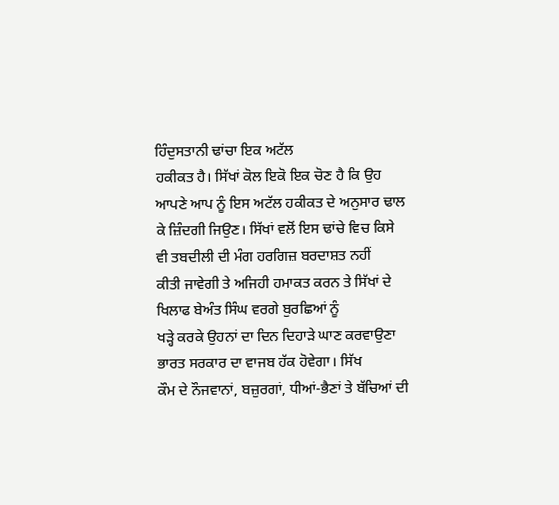ਹਿੰਦੁਸਤਾਨੀ ਢਾਂਚਾ ਇਕ ਅਟੱਲ
ਹਕੀਕਤ ਹੈ। ਸਿੱਖਾਂ ਕੋਲ ਇਕੋ ਇਕ ਚੋਣ ਹੈ ਕਿ ਉਹ ਆਪਣੇ ਆਪ ਨੂੰ ਇਸ ਅਟੱਲ ਹਕੀਕਤ ਦੇ ਅਨੁਸਾਰ ਢਾਲ
ਕੇ ਜ਼ਿੰਦਗੀ ਜਿਉਣ। ਸਿੱਖਾਂ ਵਲੋਂ ਇਸ ਢਾਂਚੇ ਵਿਚ ਕਿਸੇ ਵੀ ਤਬਦੀਲੀ ਦੀ ਮੰਗ ਹਰਗਿਜ਼ ਬਰਦਾਸ਼ਤ ਨਹੀਂ
ਕੀਤੀ ਜਾਵੇਗੀ ਤੇ ਅਜਿਹੀ ਹਮਾਕਤ ਕਰਨ ਤੇ ਸਿੱਖਾਂ ਦੇ ਖਿਲਾਫ ਬੇਅੰਤ ਸਿੰਘ ਵਰਗੇ ਬੁਰਛਿਆਂ ਨੂੰ
ਖੜ੍ਹੇ ਕਰਕੇ ਉਹਨਾਂ ਦਾ ਦਿਨ ਦਿਹਾੜੇ ਘਾਣ ਕਰਵਾਉਣਾ ਭਾਰਤ ਸਰਕਾਰ ਦਾ ਵਾਜਬ ਹੱਕ ਹੋਵੇਗਾ। ਸਿੱਖ
ਕੌਮ ਦੇ ਨੌਜਵਾਨਾਂ, ਬਜ਼ੁਰਗਾਂ, ਧੀਆਂ-ਭੈਣਾਂ ਤੇ ਬੱਚਿਆਂ ਦੀ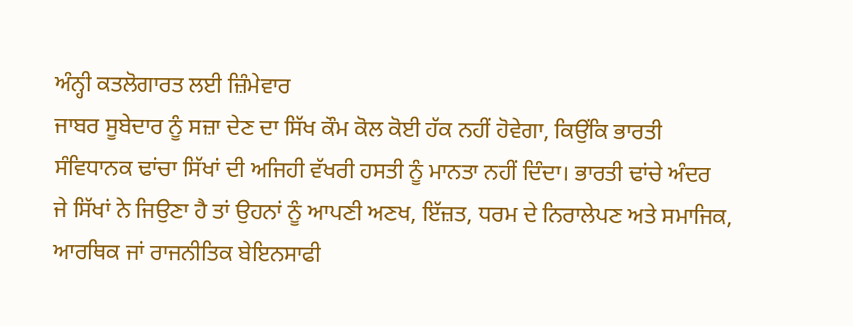ਅੰਨ੍ਹੀ ਕਤਲੋਗਾਰਤ ਲਈ ਜ਼ਿੰਮੇਵਾਰ
ਜਾਬਰ ਸੂਬੇਦਾਰ ਨੂੰ ਸਜ਼ਾ ਦੇਣ ਦਾ ਸਿੱਖ ਕੌਮ ਕੋਲ ਕੋਈ ਹੱਕ ਨਹੀਂ ਹੋਵੇਗਾ, ਕਿਉਂਕਿ ਭਾਰਤੀ
ਸੰਵਿਧਾਨਕ ਢਾਂਚਾ ਸਿੱਖਾਂ ਦੀ ਅਜਿਹੀ ਵੱਖਰੀ ਹਸਤੀ ਨੂੰ ਮਾਨਤਾ ਨਹੀਂ ਦਿੰਦਾ। ਭਾਰਤੀ ਢਾਂਚੇ ਅੰਦਰ
ਜੇ ਸਿੱਖਾਂ ਨੇ ਜਿਉਣਾ ਹੈ ਤਾਂ ਉਹਨਾਂ ਨੂੰ ਆਪਣੀ ਅਣਖ, ਇੱਜ਼ਤ, ਧਰਮ ਦੇ ਨਿਰਾਲੇਪਣ ਅਤੇ ਸਮਾਜਿਕ,
ਆਰਥਿਕ ਜਾਂ ਰਾਜਨੀਤਿਕ ਬੇਇਨਸਾਫੀ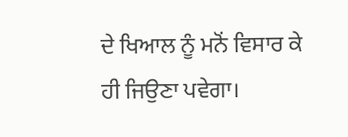ਦੇ ਖਿਆਲ ਨੂੰ ਮਨੋਂ ਵਿਸਾਰ ਕੇ ਹੀ ਜਿਉਣਾ ਪਵੇਗਾ।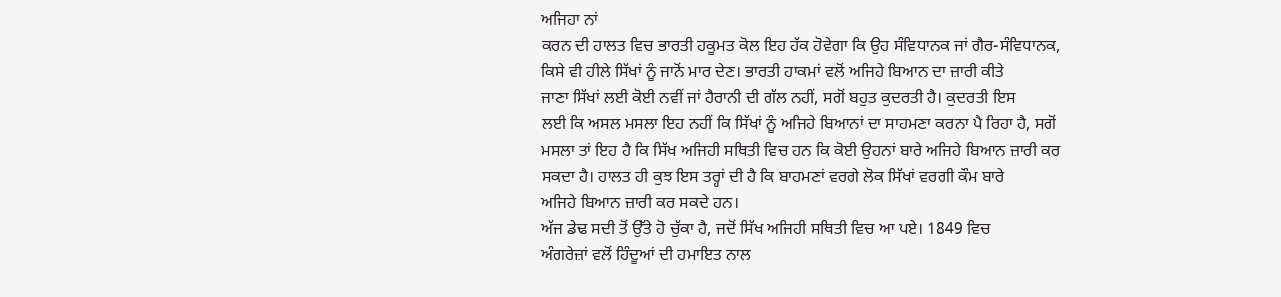ਅਜਿਹਾ ਨਾਂ
ਕਰਨ ਦੀ ਹਾਲਤ ਵਿਚ ਭਾਰਤੀ ਹਕੂਮਤ ਕੋਲ ਇਹ ਹੱਕ ਹੋਵੇਗਾ ਕਿ ਉਹ ਸੰਵਿਧਾਨਕ ਜਾਂ ਗੈਰ-ਸੰਵਿਧਾਨਕ,
ਕਿਸੇ ਵੀ ਹੀਲੇ ਸਿੱਖਾਂ ਨੂੰ ਜਾਨੋਂ ਮਾਰ ਦੇਣ। ਭਾਰਤੀ ਹਾਕਮਾਂ ਵਲੋਂ ਅਜਿਹੇ ਬਿਆਨ ਦਾ ਜ਼ਾਰੀ ਕੀਤੇ
ਜਾਣਾ ਸਿੱਖਾਂ ਲਈ ਕੋਈ ਨਵੀਂ ਜਾਂ ਹੈਰਾਨੀ ਦੀ ਗੱਲ ਨਹੀਂ, ਸਗੋਂ ਬਹੁਤ ਕੁਦਰਤੀ ਹੈ। ਕੁਦਰਤੀ ਇਸ
ਲਈ ਕਿ ਅਸਲ ਮਸਲਾ ਇਹ ਨਹੀਂ ਕਿ ਸਿੱਖਾਂ ਨੂੰ ਅਜਿਹੇ ਬਿਆਨਾਂ ਦਾ ਸਾਹਮਣਾ ਕਰਨਾ ਪੈ ਰਿਹਾ ਹੈ, ਸਗੋਂ
ਮਸਲਾ ਤਾਂ ਇਹ ਹੈ ਕਿ ਸਿੱਖ ਅਜਿਹੀ ਸਥਿਤੀ ਵਿਚ ਹਨ ਕਿ ਕੋਈ ਉਹਨਾਂ ਬਾਰੇ ਅਜਿਹੇ ਬਿਆਨ ਜ਼ਾਰੀ ਕਰ
ਸਕਦਾ ਹੈ। ਹਾਲਤ ਹੀ ਕੁਝ ਇਸ ਤਰ੍ਹਾਂ ਦੀ ਹੈ ਕਿ ਬਾਹਮਣਾਂ ਵਰਗੇ ਲੋਕ ਸਿੱਖਾਂ ਵਰਗੀ ਕੌਮ ਬਾਰੇ
ਅਜਿਹੇ ਬਿਆਨ ਜ਼ਾਰੀ ਕਰ ਸਕਦੇ ਹਨ।
ਅੱਜ ਡੇਢ ਸਦੀ ਤੋਂ ਉੱਤੇ ਹੋ ਚੁੱਕਾ ਹੈ, ਜਦੋਂ ਸਿੱਖ ਅਜਿਹੀ ਸਥਿਤੀ ਵਿਚ ਆ ਪਏ। 1849 ਵਿਚ
ਅੰਗਰੇਜ਼ਾਂ ਵਲੋਂ ਹਿੰਦੂਆਂ ਦੀ ਹਮਾਇਤ ਨਾਲ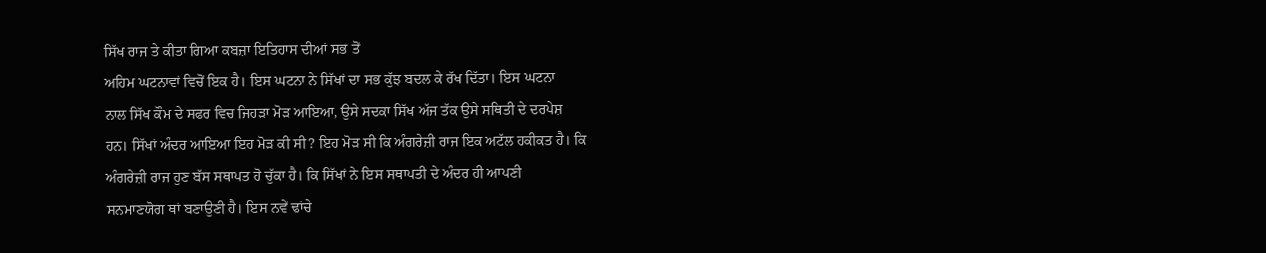ਸਿੱਖ ਰਾਜ ਤੇ ਕੀਤਾ ਗਿਆ ਕਬਜ਼ਾ ਇਤਿਹਾਸ ਦੀਆਂ ਸਭ ਤੋਂ
ਅਹਿਮ ਘਟਨਾਵਾਂ ਵਿਚੋਂ ਇਕ ਹੈ। ਇਸ ਘਟਨਾ ਨੇ ਸਿੱਖਾਂ ਦਾ ਸਭ ਕੁੱਝ ਬਦਲ ਕੇ ਰੱਖ ਦਿੱਤਾ। ਇਸ ਘਟਨਾ
ਨਾਲ ਸਿੱਖ ਕੌਮ ਦੇ ਸਫਰ ਵਿਚ ਜਿਹੜਾ ਮੋੜ ਆਇਆ, ਉਸੇ ਸਦਕਾ ਸਿੱਖ ਅੱਜ ਤੱਕ ਉਸੇ ਸਥਿਤੀ ਦੇ ਦਰਪੇਸ਼
ਹਨ। ਸਿੱਖਾਂ ਅੰਦਰ ਆਇਆ ਇਹ ਮੋੜ ਕੀ ਸੀ? ਇਹ ਮੋੜ ਸੀ ਕਿ ਅੰਗਰੇਜ਼ੀ ਰਾਜ ਇਕ ਅਟੱਲ ਹਕੀਕਤ ਹੈ। ਕਿ
ਅੰਗਰੇਜ਼ੀ ਰਾਜ ਹੁਣ ਬੱਸ ਸਥਾਪਤ ਹੋ ਚੁੱਕਾ ਹੈ। ਕਿ ਸਿੱਖਾਂ ਨੇ ਇਸ ਸਥਾਪਤੀ ਦੇ ਅੰਦਰ ਹੀ ਆਪਣੀ
ਸਨਮਾਣਯੋਗ ਥਾਂ ਬਣਾਉਣੀ ਹੈ। ਇਸ ਨਵੇਂ ਢਾਂਚੇ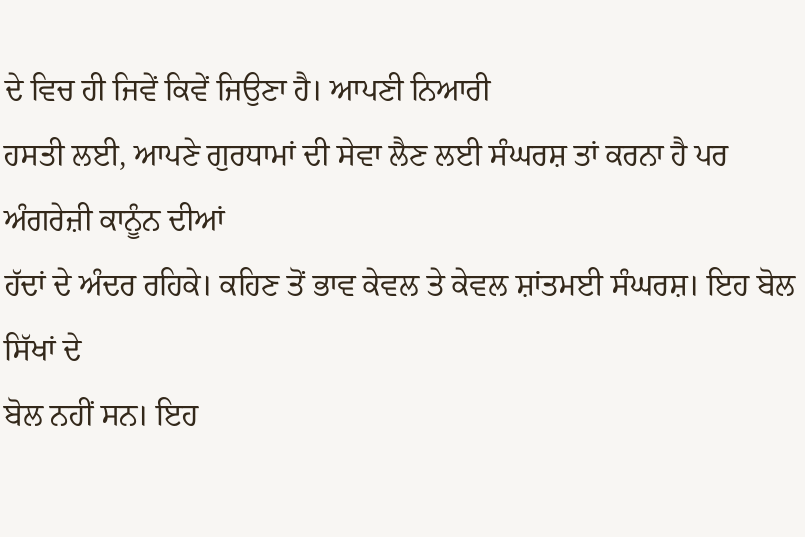ਦੇ ਵਿਚ ਹੀ ਜਿਵੇਂ ਕਿਵੇਂ ਜਿਉਣਾ ਹੈ। ਆਪਣੀ ਨਿਆਰੀ
ਹਸਤੀ ਲਈ, ਆਪਣੇ ਗੁਰਧਾਮਾਂ ਦੀ ਸੇਵਾ ਲੈਣ ਲਈ ਸੰਘਰਸ਼ ਤਾਂ ਕਰਨਾ ਹੈ ਪਰ ਅੰਗਰੇਜ਼ੀ ਕਾਨੂੰਨ ਦੀਆਂ
ਹੱਦਾਂ ਦੇ ਅੰਦਰ ਰਹਿਕੇ। ਕਹਿਣ ਤੋਂ ਭਾਵ ਕੇਵਲ ਤੇ ਕੇਵਲ ਸ਼ਾਂਤਮਈ ਸੰਘਰਸ਼। ਇਹ ਬੋਲ ਸਿੱਖਾਂ ਦੇ
ਬੋਲ ਨਹੀਂ ਸਨ। ਇਹ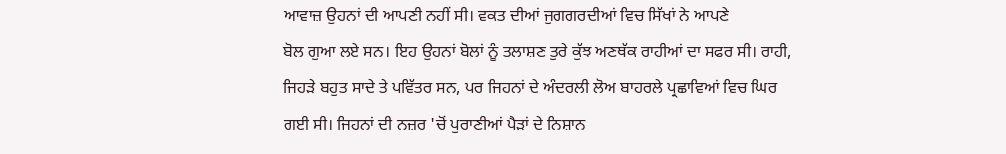ਆਵਾਜ਼ ਉਹਨਾਂ ਦੀ ਆਪਣੀ ਨਹੀਂ ਸੀ। ਵਕਤ ਦੀਆਂ ਜੁਗਗਰਦੀਆਂ ਵਿਚ ਸਿੱਖਾਂ ਨੇ ਆਪਣੇ
ਬੋਲ ਗੁਆ ਲਏ ਸਨ। ਇਹ ਉਹਨਾਂ ਬੋਲਾਂ ਨੂੰ ਤਲਾਸ਼ਣ ਤੁਰੇ ਕੁੱਝ ਅਣਥੱਕ ਰਾਹੀਆਂ ਦਾ ਸਫਰ ਸੀ। ਰਾਹੀ,
ਜਿਹੜੇ ਬਹੁਤ ਸਾਦੇ ਤੇ ਪਵਿੱਤਰ ਸਨ, ਪਰ ਜਿਹਨਾਂ ਦੇ ਅੰਦਰਲੀ ਲੋਅ ਬਾਹਰਲੇ ਪ੍ਰਛਾਵਿਆਂ ਵਿਚ ਘਿਰ
ਗਈ ਸੀ। ਜਿਹਨਾਂ ਦੀ ਨਜ਼ਰ 'ਚੋਂ ਪੁਰਾਣੀਆਂ ਪੈੜਾਂ ਦੇ ਨਿਸ਼ਾਨ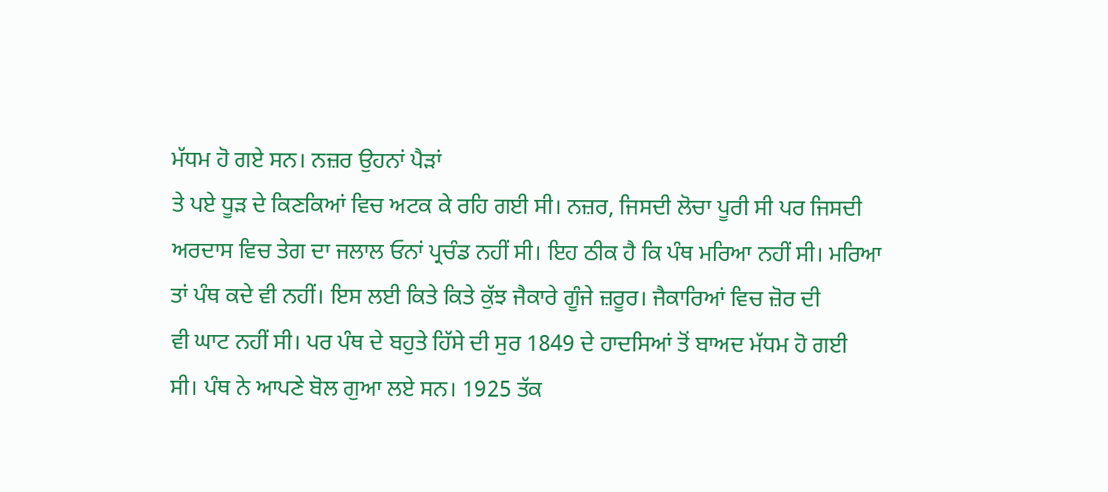ਮੱਧਮ ਹੋ ਗਏ ਸਨ। ਨਜ਼ਰ ਉਹਨਾਂ ਪੈੜਾਂ
ਤੇ ਪਏ ਧੂੜ ਦੇ ਕਿਣਕਿਆਂ ਵਿਚ ਅਟਕ ਕੇ ਰਹਿ ਗਈ ਸੀ। ਨਜ਼ਰ, ਜਿਸਦੀ ਲੋਚਾ ਪੂਰੀ ਸੀ ਪਰ ਜਿਸਦੀ
ਅਰਦਾਸ ਵਿਚ ਤੇਗ ਦਾ ਜਲਾਲ ਓਨਾਂ ਪ੍ਰਚੰਡ ਨਹੀਂ ਸੀ। ਇਹ ਠੀਕ ਹੈ ਕਿ ਪੰਥ ਮਰਿਆ ਨਹੀਂ ਸੀ। ਮਰਿਆ
ਤਾਂ ਪੰਥ ਕਦੇ ਵੀ ਨਹੀਂ। ਇਸ ਲਈ ਕਿਤੇ ਕਿਤੇ ਕੁੱਝ ਜੈਕਾਰੇ ਗੂੰਜੇ ਜ਼ਰੂਰ। ਜੈਕਾਰਿਆਂ ਵਿਚ ਜ਼ੋਰ ਦੀ
ਵੀ ਘਾਟ ਨਹੀਂ ਸੀ। ਪਰ ਪੰਥ ਦੇ ਬਹੁਤੇ ਹਿੱਸੇ ਦੀ ਸੁਰ 1849 ਦੇ ਹਾਦਸਿਆਂ ਤੋਂ ਬਾਅਦ ਮੱਧਮ ਹੋ ਗਈ
ਸੀ। ਪੰਥ ਨੇ ਆਪਣੇ ਬੋਲ ਗੁਆ ਲਏ ਸਨ। 1925 ਤੱਕ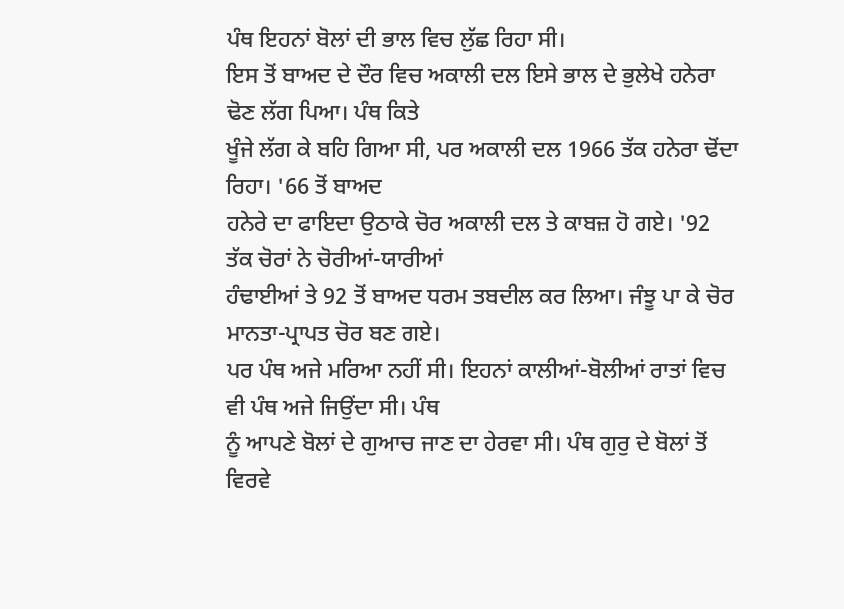ਪੰਥ ਇਹਨਾਂ ਬੋਲਾਂ ਦੀ ਭਾਲ ਵਿਚ ਲੁੱਛ ਰਿਹਾ ਸੀ।
ਇਸ ਤੋਂ ਬਾਅਦ ਦੇ ਦੌਰ ਵਿਚ ਅਕਾਲੀ ਦਲ ਇਸੇ ਭਾਲ ਦੇ ਭੁਲੇਖੇ ਹਨੇਰਾ ਢੋਣ ਲੱਗ ਪਿਆ। ਪੰਥ ਕਿਤੇ
ਖੂੰਜੇ ਲੱਗ ਕੇ ਬਹਿ ਗਿਆ ਸੀ, ਪਰ ਅਕਾਲੀ ਦਲ 1966 ਤੱਕ ਹਨੇਰਾ ਢੋਂਦਾ ਰਿਹਾ। '66 ਤੋਂ ਬਾਅਦ
ਹਨੇਰੇ ਦਾ ਫਾਇਦਾ ਉਠਾਕੇ ਚੋਰ ਅਕਾਲੀ ਦਲ ਤੇ ਕਾਬਜ਼ ਹੋ ਗਏ। '92 ਤੱਕ ਚੋਰਾਂ ਨੇ ਚੋਰੀਆਂ-ਯਾਰੀਆਂ
ਹੰਢਾਈਆਂ ਤੇ 92 ਤੋਂ ਬਾਅਦ ਧਰਮ ਤਬਦੀਲ ਕਰ ਲਿਆ। ਜੰਝੂ ਪਾ ਕੇ ਚੋਰ ਮਾਨਤਾ-ਪ੍ਰਾਪਤ ਚੋਰ ਬਣ ਗਏ।
ਪਰ ਪੰਥ ਅਜੇ ਮਰਿਆ ਨਹੀਂ ਸੀ। ਇਹਨਾਂ ਕਾਲੀਆਂ-ਬੋਲੀਆਂ ਰਾਤਾਂ ਵਿਚ ਵੀ ਪੰਥ ਅਜੇ ਜਿਉਂਦਾ ਸੀ। ਪੰਥ
ਨੂੰ ਆਪਣੇ ਬੋਲਾਂ ਦੇ ਗੁਆਚ ਜਾਣ ਦਾ ਹੇਰਵਾ ਸੀ। ਪੰਥ ਗੁਰੁ ਦੇ ਬੋਲਾਂ ਤੋਂ ਵਿਰਵੇ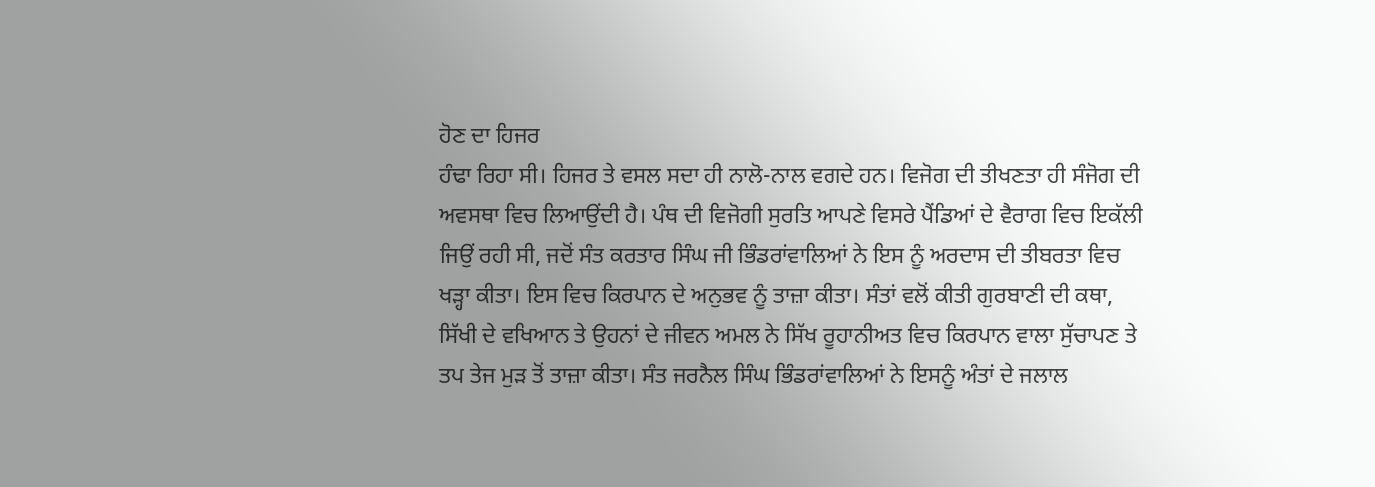ਹੋਣ ਦਾ ਹਿਜਰ
ਹੰਢਾ ਰਿਹਾ ਸੀ। ਹਿਜਰ ਤੇ ਵਸਲ ਸਦਾ ਹੀ ਨਾਲੋ-ਨਾਲ ਵਗਦੇ ਹਨ। ਵਿਜੋਗ ਦੀ ਤੀਖਣਤਾ ਹੀ ਸੰਜੋਗ ਦੀ
ਅਵਸਥਾ ਵਿਚ ਲਿਆਉਂਦੀ ਹੈ। ਪੰਥ ਦੀ ਵਿਜੋਗੀ ਸੁਰਤਿ ਆਪਣੇ ਵਿਸਰੇ ਪੈਂਡਿਆਂ ਦੇ ਵੈਰਾਗ ਵਿਚ ਇਕੱਲੀ
ਜਿਉਂ ਰਹੀ ਸੀ, ਜਦੋਂ ਸੰਤ ਕਰਤਾਰ ਸਿੰਘ ਜੀ ਭਿੰਡਰਾਂਵਾਲਿਆਂ ਨੇ ਇਸ ਨੂੰ ਅਰਦਾਸ ਦੀ ਤੀਬਰਤਾ ਵਿਚ
ਖੜ੍ਹਾ ਕੀਤਾ। ਇਸ ਵਿਚ ਕਿਰਪਾਨ ਦੇ ਅਨੁਭਵ ਨੂੰ ਤਾਜ਼ਾ ਕੀਤਾ। ਸੰਤਾਂ ਵਲੋਂ ਕੀਤੀ ਗੁਰਬਾਣੀ ਦੀ ਕਥਾ,
ਸਿੱਖੀ ਦੇ ਵਖਿਆਨ ਤੇ ਉਹਨਾਂ ਦੇ ਜੀਵਨ ਅਮਲ ਨੇ ਸਿੱਖ ਰੂਹਾਨੀਅਤ ਵਿਚ ਕਿਰਪਾਨ ਵਾਲਾ ਸੁੱਚਾਪਣ ਤੇ
ਤਪ ਤੇਜ ਮੁੜ ਤੋਂ ਤਾਜ਼ਾ ਕੀਤਾ। ਸੰਤ ਜਰਨੈਲ ਸਿੰਘ ਭਿੰਡਰਾਂਵਾਲਿਆਂ ਨੇ ਇਸਨੂੰ ਅੰਤਾਂ ਦੇ ਜਲਾਲ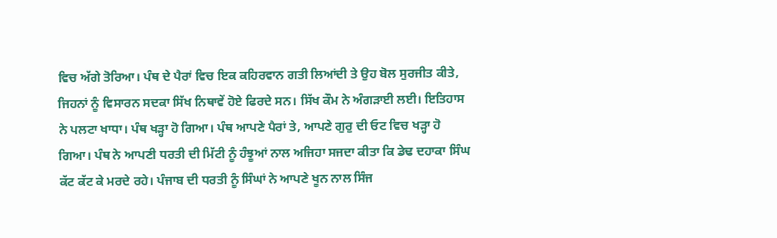ਵਿਚ ਅੱਗੇ ਤੋਰਿਆ। ਪੰਥ ਦੇ ਪੈਰਾਂ ਵਿਚ ਇਕ ਕਹਿਰਵਾਨ ਗਤੀ ਲਿਆਂਦੀ ਤੇ ਉਹ ਬੋਲ ਸੁਰਜੀਤ ਕੀਤੇ,
ਜਿਹਨਾਂ ਨੂੰ ਵਿਸਾਰਨ ਸਦਕਾ ਸਿੱਖ ਨਿਥਾਵੇਂ ਹੋਏ ਫਿਰਦੇ ਸਨ। ਸਿੱਖ ਕੌਮ ਨੇ ਅੰਗੜਾਈ ਲਈ। ਇਤਿਹਾਸ
ਨੇ ਪਲਟਾ ਖਾਧਾ। ਪੰਥ ਖੜ੍ਹਾ ਹੋ ਗਿਆ। ਪੰਥ ਆਪਣੇ ਪੈਰਾਂ ਤੇ, ਆਪਣੇ ਗੁਰੁ ਦੀ ਓਟ ਵਿਚ ਖੜ੍ਹਾ ਹੋ
ਗਿਆ। ਪੰਥ ਨੇ ਆਪਣੀ ਧਰਤੀ ਦੀ ਮਿੱਟੀ ਨੂੰ ਹੰਝੂਆਂ ਨਾਲ ਅਜਿਹਾ ਸਜਦਾ ਕੀਤਾ ਕਿ ਡੇਢ ਦਹਾਕਾ ਸਿੰਘ
ਕੱਟ ਕੱਟ ਕੇ ਮਰਦੇ ਰਹੇ। ਪੰਜਾਬ ਦੀ ਧਰਤੀ ਨੂੰ ਸਿੰਘਾਂ ਨੇ ਆਪਣੇ ਖੂਨ ਨਾਲ ਸਿੰਜ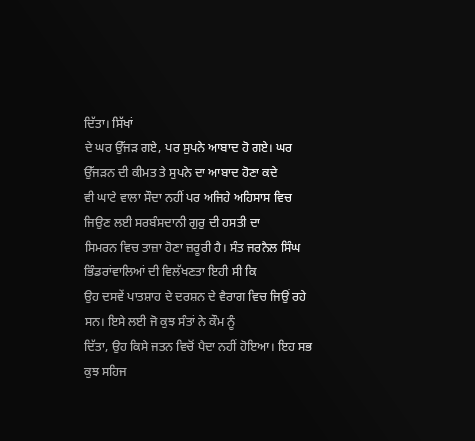ਦਿੱਤਾ। ਸਿੱਖਾਂ
ਦੇ ਘਰ ਉੱਜੜ ਗਏ, ਪਰ ਸੁਪਨੇ ਆਬਾਦ ਹੋ ਗਏ। ਘਰ ਉੱਜੜਨ ਦੀ ਕੀਮਤ ਤੇ ਸੁਪਨੇ ਦਾ ਆਬਾਦ ਹੋਣਾ ਕਦੇ
ਵੀ ਘਾਟੇ ਵਾਲਾ ਸੌਦਾ ਨਹੀਂ ਪਰ ਅਜਿਹੇ ਅਹਿਸਾਸ ਵਿਚ ਜਿਉਣ ਲਈ ਸਰਬੰਸਦਾਨੀ ਗੁਰੁ ਦੀ ਹਸਤੀ ਦਾ
ਸਿਮਰਨ ਵਿਚ ਤਾਜ਼ਾ ਹੋਣਾ ਜ਼ਰੂਰੀ ਹੈ। ਸੰਤ ਜਰਨੈਲ ਸਿੰਘ ਭਿੰਡਰਾਂਵਾਲਿਆਂ ਦੀ ਵਿਲੱਖਣਤਾ ਇਹੀ ਸੀ ਕਿ
ਉਹ ਦਸਵੇਂ ਪਾਤਸ਼ਾਹ ਦੇ ਦਰਸ਼ਨ ਦੇ ਵੈਰਾਗ ਵਿਚ ਜਿਉਂ ਰਹੇ ਸਨ। ਇਸੇ ਲਈ ਜੋ ਕੁਝ ਸੰਤਾਂ ਨੇ ਕੌਮ ਨੂੰ
ਦਿੱਤਾ, ਉਹ ਕਿਸੇ ਜਤਨ ਵਿਚੋਂ ਪੈਦਾ ਨਹੀਂ ਹੋਇਆ। ਇਹ ਸਭ ਕੁਝ ਸਹਿਜ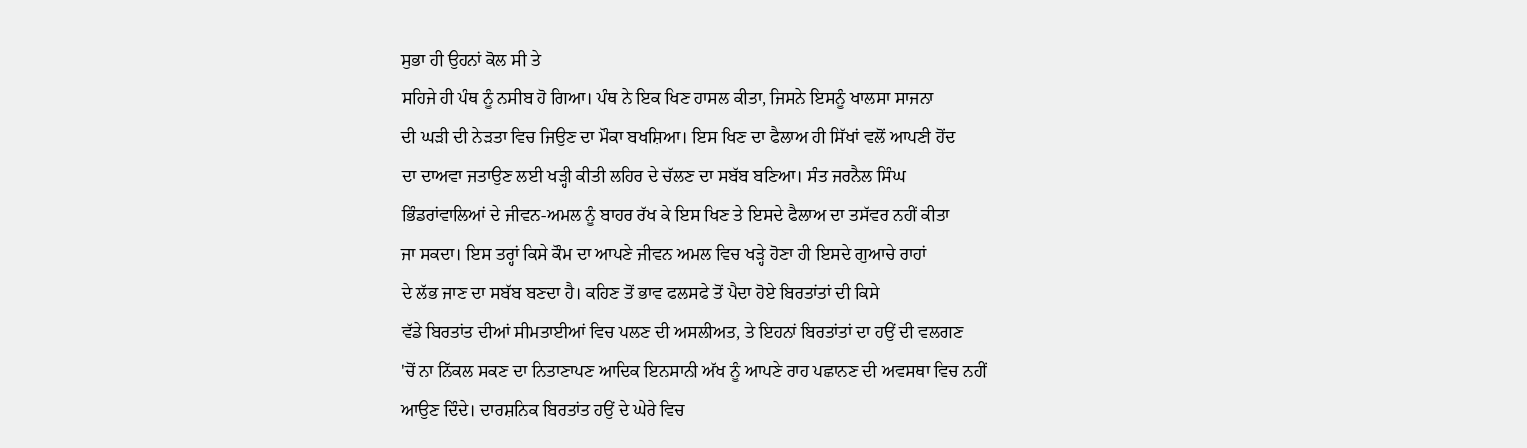ਸੁਭਾ ਹੀ ਉਹਨਾਂ ਕੋਲ ਸੀ ਤੇ
ਸਹਿਜੇ ਹੀ ਪੰਥ ਨੂੰ ਨਸੀਬ ਹੋ ਗਿਆ। ਪੰਥ ਨੇ ਇਕ ਖਿਣ ਹਾਸਲ ਕੀਤਾ, ਜਿਸਨੇ ਇਸਨੂੰ ਖਾਲਸਾ ਸਾਜਨਾ
ਦੀ ਘੜੀ ਦੀ ਨੇੜਤਾ ਵਿਚ ਜਿਉਣ ਦਾ ਮੌਕਾ ਬਖਸ਼ਿਆ। ਇਸ ਖਿਣ ਦਾ ਫੈਲਾਅ ਹੀ ਸਿੱਖਾਂ ਵਲੋਂ ਆਪਣੀ ਹੋਂਦ
ਦਾ ਦਾਅਵਾ ਜਤਾਉਣ ਲਈ ਖੜ੍ਹੀ ਕੀਤੀ ਲਹਿਰ ਦੇ ਚੱਲਣ ਦਾ ਸਬੱਬ ਬਣਿਆ। ਸੰਤ ਜਰਨੈਲ ਸਿੰਘ
ਭਿੰਡਰਾਂਵਾਲਿਆਂ ਦੇ ਜੀਵਨ-ਅਮਲ ਨੂੰ ਬਾਹਰ ਰੱਖ ਕੇ ਇਸ ਖਿਣ ਤੇ ਇਸਦੇ ਫੈਲਾਅ ਦਾ ਤਸੱਵਰ ਨਹੀਂ ਕੀਤਾ
ਜਾ ਸਕਦਾ। ਇਸ ਤਰ੍ਹਾਂ ਕਿਸੇ ਕੌਮ ਦਾ ਆਪਣੇ ਜੀਵਨ ਅਮਲ ਵਿਚ ਖੜ੍ਹੇ ਹੋਣਾ ਹੀ ਇਸਦੇ ਗੁਆਚੇ ਰਾਹਾਂ
ਦੇ ਲੱਭ ਜਾਣ ਦਾ ਸਬੱਬ ਬਣਦਾ ਹੈ। ਕਹਿਣ ਤੋਂ ਭਾਵ ਫਲਸਫੇ ਤੋਂ ਪੈਦਾ ਹੋਏ ਬਿਰਤਾਂਤਾਂ ਦੀ ਕਿਸੇ
ਵੱਡੇ ਬਿਰਤਾਂਤ ਦੀਆਂ ਸੀਮਤਾਈਆਂ ਵਿਚ ਪਲਣ ਦੀ ਅਸਲੀਅਤ, ਤੇ ਇਹਨਾਂ ਬਿਰਤਾਂਤਾਂ ਦਾ ਹਉਂ ਦੀ ਵਲਗਣ
'ਚੋਂ ਨਾ ਨਿੱਕਲ ਸਕਣ ਦਾ ਨਿਤਾਣਾਪਣ ਆਦਿਕ ਇਨਸਾਨੀ ਅੱਖ ਨੂੰ ਆਪਣੇ ਰਾਹ ਪਛਾਨਣ ਦੀ ਅਵਸਥਾ ਵਿਚ ਨਹੀਂ
ਆਉਣ ਦਿੰਦੇ। ਦਾਰਸ਼ਨਿਕ ਬਿਰਤਾਂਤ ਹਉਂ ਦੇ ਘੇਰੇ ਵਿਚ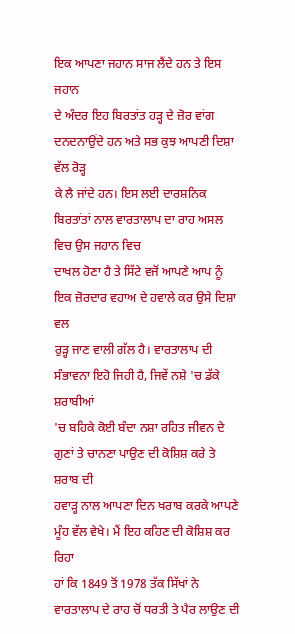ਇਕ ਆਪਣਾ ਜਹਾਨ ਸਾਜ ਲੈਂਦੇ ਹਨ ਤੇ ਇਸ ਜਹਾਨ
ਦੇ ਅੰਦਰ ਇਹ ਬਿਰਤਾਂਤ ਹੜ੍ਹ ਦੇ ਜ਼ੋਰ ਵਾਂਗ ਦਨਦਨਾਉਂਦੇ ਹਨ ਅਤੇ ਸਭ ਕੁਝ ਆਪਣੀ ਦਿਸ਼ਾ ਵੱਲ ਰੋੜ੍ਹ
ਕੇ ਲੈ ਜਾਂਦੇ ਹਨ। ਇਸ ਲਈ ਦਾਰਸ਼ਨਿਕ ਬਿਰਤਾਂਤਾਂ ਨਾਲ ਵਾਰਤਾਲਾਪ ਦਾ ਰਾਹ ਅਸਲ ਵਿਚ ਉਸ ਜਹਾਨ ਵਿਚ
ਦਾਖਲ ਹੋਣਾ ਹੈ ਤੇ ਸਿੱਟੇ ਵਜੋਂ ਆਪਣੇ ਆਪ ਨੂੰ ਇਕ ਜ਼ੋਰਦਾਰ ਵਹਾਅ ਦੇ ਹਵਾਲੇ ਕਰ ਉਸੇ ਦਿਸ਼ਾ ਵਲ
ਰੁੜ੍ਹ ਜਾਣ ਵਾਲੀ ਗੱਲ ਹੈ। ਵਾਰਤਾਲਾਪ ਦੀ ਸੰਭਾਵਨਾ ਇਹੋ ਜਿਹੀ ਹੈ, ਜਿਵੇਂ ਨਸ਼ੇ 'ਚ ਡੱਕੇ ਸ਼ਰਾਬੀਆਂ
'ਚ ਬਹਿਕੇ ਕੋਈ ਬੰਦਾ ਨਸ਼ਾ ਰਹਿਤ ਜੀਵਨ ਦੇ ਗੁਣਾਂ ਤੇ ਚਾਨਣਾ ਪਾਉਣ ਦੀ ਕੋਸ਼ਿਸ਼ ਕਰੇ ਤੇ ਸ਼ਰਾਬ ਦੀ
ਹਵਾੜ੍ਹ ਨਾਲ ਆਪਣਾ ਦਿਨ ਖਰਾਬ ਕਰਕੇ ਆਪਣੇ ਮੂੰਹ ਵੱਲ ਵੇਖੇ। ਮੈਂ ਇਹ ਕਹਿਣ ਦੀ ਕੋਸ਼ਿਸ਼ ਕਰ ਰਿਹਾ
ਹਾਂ ਕਿ 1849 ਤੋਂ 1978 ਤੱਕ ਸਿੱਖਾਂ ਨੇ ਵਾਰਤਾਲਾਪ ਦੇ ਰਾਹ ਚੋਂ ਧਰਤੀ ਤੇ ਪੈਰ ਲਾਉਣ ਦੀ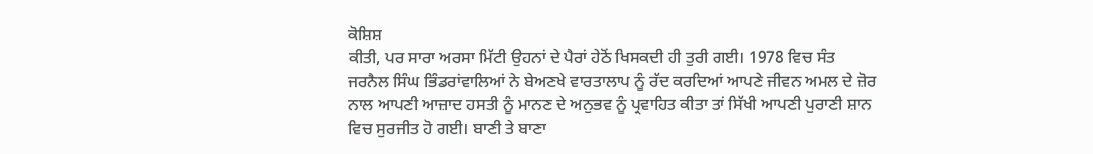ਕੋਸ਼ਿਸ਼
ਕੀਤੀ, ਪਰ ਸਾਰਾ ਅਰਸਾ ਮਿੱਟੀ ਉਹਨਾਂ ਦੇ ਪੈਰਾਂ ਹੇਠੋਂ ਖਿਸਕਦੀ ਹੀ ਤੁਰੀ ਗਈ। 1978 ਵਿਚ ਸੰਤ
ਜਰਨੈਲ ਸਿੰਘ ਭਿੰਡਰਾਂਵਾਲਿਆਂ ਨੇ ਬੇਅਣਖੇ ਵਾਰਤਾਲਾਪ ਨੂੰ ਰੱਦ ਕਰਦਿਆਂ ਆਪਣੇ ਜੀਵਨ ਅਮਲ ਦੇ ਜ਼ੋਰ
ਨਾਲ ਆਪਣੀ ਆਜ਼ਾਦ ਹਸਤੀ ਨੂੰ ਮਾਨਣ ਦੇ ਅਨੁਭਵ ਨੂੰ ਪ੍ਰਵਾਹਿਤ ਕੀਤਾ ਤਾਂ ਸਿੱਖੀ ਆਪਣੀ ਪੁਰਾਣੀ ਸ਼ਾਨ
ਵਿਚ ਸੁਰਜੀਤ ਹੋ ਗਈ। ਬਾਣੀ ਤੇ ਬਾਣਾ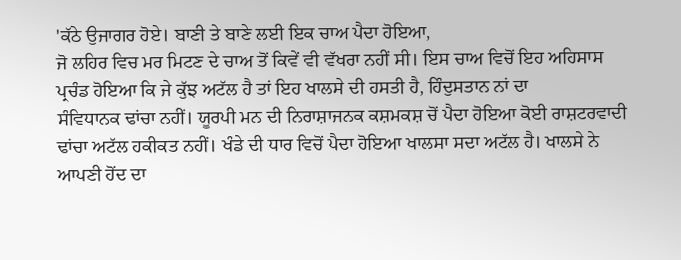'ਕੱਠੇ ਉਜਾਗਰ ਹੋਏ। ਬਾਣੀ ਤੇ ਬਾਣੇ ਲਈ ਇਕ ਚਾਅ ਪੈਦਾ ਹੋਇਆ,
ਜੋ ਲਹਿਰ ਵਿਚ ਮਰ ਮਿਟਣ ਦੇ ਚਾਅ ਤੋਂ ਕਿਵੇਂ ਵੀ ਵੱਖਰਾ ਨਹੀਂ ਸੀ। ਇਸ ਚਾਅ ਵਿਚੋਂ ਇਹ ਅਹਿਸਾਸ
ਪ੍ਰਚੰਡ ਹੋਇਆ ਕਿ ਜੇ ਕੁੱਝ ਅਟੱਲ ਹੈ ਤਾਂ ਇਹ ਖਾਲਸੇ ਦੀ ਹਸਤੀ ਹੈ, ਹਿੰਦੁਸਤਾਨ ਨਾਂ ਦਾ
ਸੰਵਿਧਾਨਕ ਢਾਂਚਾ ਨਹੀਂ। ਯੂਰਪੀ ਮਨ ਦੀ ਨਿਰਾਸ਼ਾਜਨਕ ਕਸ਼ਮਕਸ਼ ਚੋਂ ਪੈਦਾ ਹੋਇਆ ਕੋਈ ਰਾਸ਼ਟਰਵਾਦੀ
ਢਾਂਚਾ ਅਟੱਲ ਹਕੀਕਤ ਨਹੀਂ। ਖੰਡੇ ਦੀ ਧਾਰ ਵਿਚੋਂ ਪੈਦਾ ਹੋਇਆ ਖਾਲਸਾ ਸਦਾ ਅਟੱਲ ਹੈ। ਖਾਲਸੇ ਨੇ
ਆਪਣੀ ਹੋਂਦ ਦਾ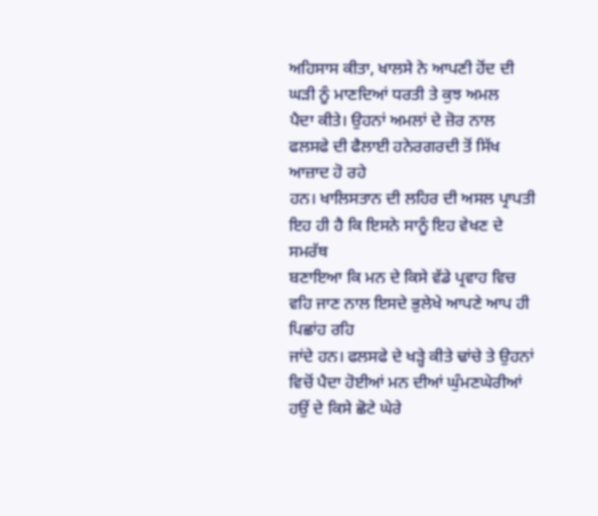ਅਹਿਸਾਸ ਕੀਤਾ, ਖਾਲਸੇ ਨੇ ਆਪਣੀ ਹੋਂਦ ਦੀ ਘੜੀ ਨੂੰ ਮਾਣਦਿਆਂ ਧਰਤੀ ਤੇ ਕੁਝ ਅਮਲ
ਪੈਦਾ ਕੀਤੇ। ਉਹਨਾਂ ਅਮਲਾਂ ਦੇ ਜ਼ੋਰ ਨਾਲ ਫਲਸਫੇ ਦੀ ਫੈਲਾਈ ਹਨੇਰਗਰਦੀ ਤੋਂ ਸਿੱਖ ਆਜ਼ਾਦ ਹੋ ਰਹੇ
ਹਨ। ਖਾਲਿਸਤਾਨ ਦੀ ਲਹਿਰ ਦੀ ਅਸਲ ਪ੍ਰਾਪਤੀ ਇਹ ਹੀ ਹੈ ਕਿ ਇਸਨੇ ਸਾਨੂੰ ਇਹ ਵੇਖਣ ਦੇ ਸਮਰੱਥ
ਬਣਾਇਆ ਕਿ ਮਨ ਦੇ ਕਿਸੇ ਵੱਡੇ ਪ੍ਰਵਾਹ ਵਿਚ ਵਹਿ ਜਾਣ ਨਾਲ ਇਸਦੇ ਭੁਲੇਖੇ ਆਪਣੇ ਆਪ ਹੀ ਪਿਛਾਂਹ ਰਹਿ
ਜਾਂਦੇ ਹਨ। ਫਲਸਫੇ ਦੇ ਖੜ੍ਹੇ ਕੀਤੇ ਢਾਂਚੇ ਤੇ ਉਹਨਾਂ ਵਿਚੋਂ ਪੈਦਾ ਹੋਈਆਂ ਮਨ ਦੀਆਂ ਘੁੰਮਣਘੇਰੀਆਂ
ਹਉਂ ਦੇ ਕਿਸੇ ਛੋਟੇ ਘੇਰੇ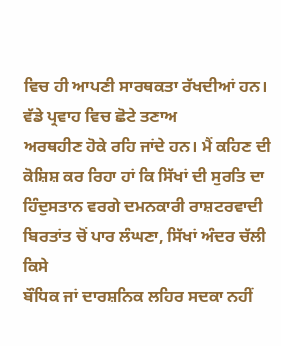ਵਿਚ ਹੀ ਆਪਣੀ ਸਾਰਥਕਤਾ ਰੱਖਦੀਆਂ ਹਨ। ਵੱਡੇ ਪ੍ਰਵਾਹ ਵਿਚ ਛੋਟੇ ਤਣਾਅ
ਅਰਥਹੀਣ ਹੋਕੇ ਰਹਿ ਜਾਂਦੇ ਹਨ। ਮੈਂ ਕਹਿਣ ਦੀ ਕੋਸ਼ਿਸ਼ ਕਰ ਰਿਹਾ ਹਾਂ ਕਿ ਸਿੱਖਾਂ ਦੀ ਸੁਰਤਿ ਦਾ
ਹਿੰਦੁਸਤਾਨ ਵਰਗੇ ਦਮਨਕਾਰੀ ਰਾਸ਼ਟਰਵਾਦੀ ਬਿਰਤਾਂਤ ਚੋਂ ਪਾਰ ਲੰਘਣਾ, ਸਿੱਖਾਂ ਅੰਦਰ ਚੱਲੀ ਕਿਸੇ
ਬੌਧਿਕ ਜਾਂ ਦਾਰਸ਼ਨਿਕ ਲਹਿਰ ਸਦਕਾ ਨਹੀਂ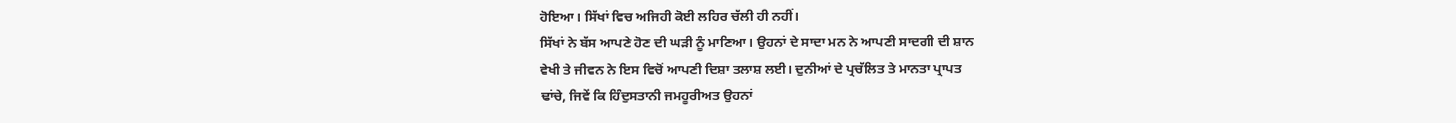ਹੋਇਆ। ਸਿੱਖਾਂ ਵਿਚ ਅਜਿਹੀ ਕੋਈ ਲਹਿਰ ਚੱਲੀ ਹੀ ਨਹੀਂ।
ਸਿੱਖਾਂ ਨੇ ਬੱਸ ਆਪਣੇ ਹੋਣ ਦੀ ਘੜੀ ਨੂੰ ਮਾਣਿਆ। ਉਹਨਾਂ ਦੇ ਸਾਦਾ ਮਨ ਨੇ ਆਪਣੀ ਸਾਦਗੀ ਦੀ ਸ਼ਾਨ
ਵੇਖੀ ਤੇ ਜੀਵਨ ਨੇ ਇਸ ਵਿਚੋਂ ਆਪਣੀ ਦਿਸ਼ਾ ਤਲਾਸ਼ ਲਈ। ਦੁਨੀਆਂ ਦੇ ਪ੍ਰਚੱਲਿਤ ਤੇ ਮਾਨਤਾ ਪ੍ਰਾਪਤ
ਢਾਂਚੇ, ਜਿਵੇਂ ਕਿ ਹਿੰਦੁਸਤਾਨੀ ਜਮਹੂਰੀਅਤ ਉਹਨਾਂ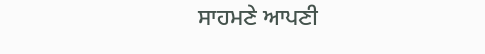ਸਾਹਮਣੇ ਆਪਣੀ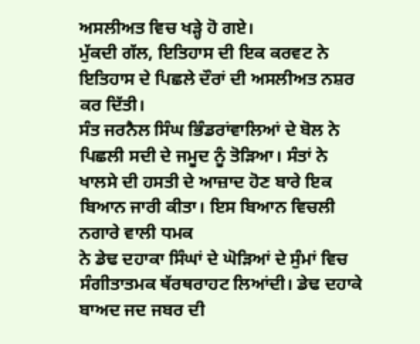ਅਸਲੀਅਤ ਵਿਚ ਖੜ੍ਹੇ ਹੋ ਗਏ।
ਮੁੱਕਦੀ ਗੱਲ, ਇਤਿਹਾਸ ਦੀ ਇਕ ਕਰਵਟ ਨੇ ਇਤਿਹਾਸ ਦੇ ਪਿਛਲੇ ਦੌਰਾਂ ਦੀ ਅਸਲੀਅਤ ਨਸ਼ਰ ਕਰ ਦਿੱਤੀ।
ਸੰਤ ਜਰਨੈਲ ਸਿੰਘ ਭਿੰਡਰਾਂਵਾਲਿਆਂ ਦੇ ਬੋਲ ਨੇ ਪਿਛਲੀ ਸਦੀ ਦੇ ਜਮੂਦ ਨੂੰ ਤੋੜਿਆ। ਸੰਤਾਂ ਨੇ
ਖਾਲਸੇ ਦੀ ਹਸਤੀ ਦੇ ਆਜ਼ਾਦ ਹੋਣ ਬਾਰੇ ਇਕ ਬਿਆਨ ਜਾਰੀ ਕੀਤਾ। ਇਸ ਬਿਆਨ ਵਿਚਲੀ ਨਗਾਰੇ ਵਾਲੀ ਧਮਕ
ਨੇ ਡੇਢ ਦਹਾਕਾ ਸਿੰਘਾਂ ਦੇ ਘੋੜਿਆਂ ਦੇ ਸੁੰਮਾਂ ਵਿਚ ਸੰਗੀਤਾਤਮਕ ਥੱਰਥਰਾਹਟ ਲਿਆਂਦੀ। ਡੇਢ ਦਹਾਕੇ
ਬਾਅਦ ਜਦ ਜਬਰ ਦੀ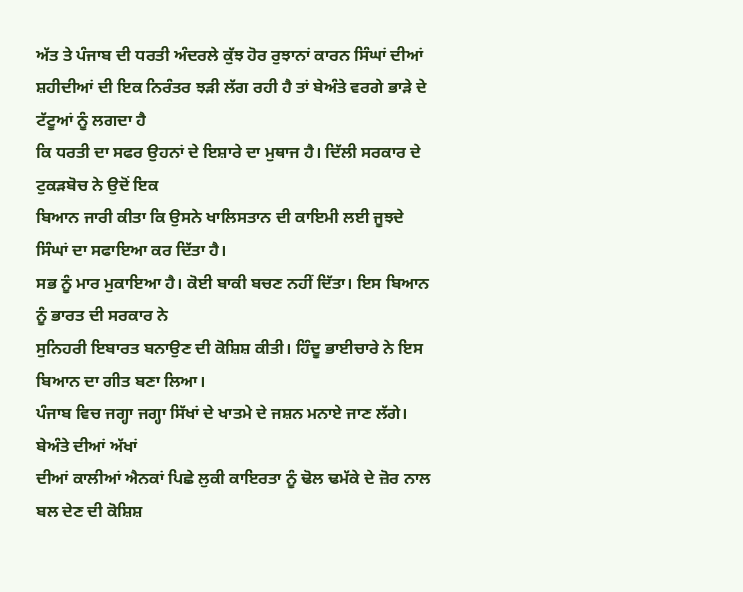ਅੱਤ ਤੇ ਪੰਜਾਬ ਦੀ ਧਰਤੀ ਅੰਦਰਲੇ ਕੁੱਝ ਹੋਰ ਰੁਝਾਨਾਂ ਕਾਰਨ ਸਿੰਘਾਂ ਦੀਆਂ
ਸ਼ਹੀਦੀਆਂ ਦੀ ਇਕ ਨਿਰੰਤਰ ਝੜੀ ਲੱਗ ਰਹੀ ਹੈ ਤਾਂ ਬੇਅੰਤੇ ਵਰਗੇ ਭਾੜੇ ਦੇ ਟੱਟੂਆਂ ਨੂੰ ਲਗਦਾ ਹੈ
ਕਿ ਧਰਤੀ ਦਾ ਸਫਰ ਉਹਨਾਂ ਦੇ ਇਸ਼ਾਰੇ ਦਾ ਮੁਥਾਜ ਹੈ। ਦਿੱਲੀ ਸਰਕਾਰ ਦੇ ਟੁਕੜਬੋਚ ਨੇ ਉਦੋਂ ਇਕ
ਬਿਆਨ ਜਾਰੀ ਕੀਤਾ ਕਿ ਉਸਨੇ ਖਾਲਿਸਤਾਨ ਦੀ ਕਾਇਮੀ ਲਈ ਜੂਝਦੇ ਸਿੰਘਾਂ ਦਾ ਸਫਾਇਆ ਕਰ ਦਿੱਤਾ ਹੈ।
ਸਭ ਨੂੰ ਮਾਰ ਮੁਕਾਇਆ ਹੈ। ਕੋਈ ਬਾਕੀ ਬਚਣ ਨਹੀਂ ਦਿੱਤਾ। ਇਸ ਬਿਆਨ ਨੂੰ ਭਾਰਤ ਦੀ ਸਰਕਾਰ ਨੇ
ਸੁਨਿਹਰੀ ਇਬਾਰਤ ਬਨਾਉਣ ਦੀ ਕੋਸ਼ਿਸ਼ ਕੀਤੀ। ਹਿੰਦੂ ਭਾਈਚਾਰੇ ਨੇ ਇਸ ਬਿਆਨ ਦਾ ਗੀਤ ਬਣਾ ਲਿਆ।
ਪੰਜਾਬ ਵਿਚ ਜਗ੍ਹਾ ਜਗ੍ਹਾ ਸਿੱਖਾਂ ਦੇ ਖਾਤਮੇ ਦੇ ਜਸ਼ਨ ਮਨਾਏ ਜਾਣ ਲੱਗੇ। ਬੇਅੰਤੇ ਦੀਆਂ ਅੱਖਾਂ
ਦੀਆਂ ਕਾਲੀਆਂ ਐਨਕਾਂ ਪਿਛੇ ਲੁਕੀ ਕਾਇਰਤਾ ਨੂੰ ਢੋਲ ਢਮੱਕੇ ਦੇ ਜ਼ੋਰ ਨਾਲ ਬਲ ਦੇਣ ਦੀ ਕੋਸ਼ਿਸ਼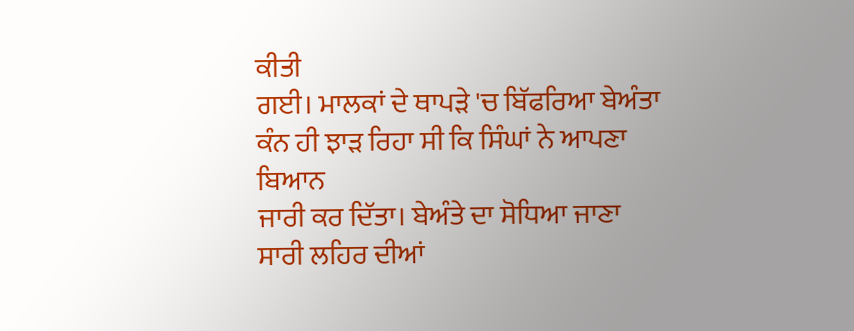ਕੀਤੀ
ਗਈ। ਮਾਲਕਾਂ ਦੇ ਥਾਪੜੇ 'ਚ ਬਿੱਫਰਿਆ ਬੇਅੰਤਾ ਕੰਨ ਹੀ ਝਾੜ ਰਿਹਾ ਸੀ ਕਿ ਸਿੰਘਾਂ ਨੇ ਆਪਣਾ ਬਿਆਨ
ਜਾਰੀ ਕਰ ਦਿੱਤਾ। ਬੇਅੰਤੇ ਦਾ ਸੋਧਿਆ ਜਾਣਾ ਸਾਰੀ ਲਹਿਰ ਦੀਆਂ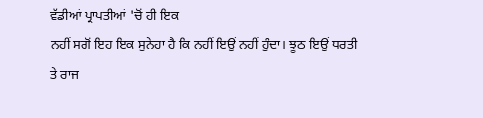ਵੱਡੀਆਂ ਪ੍ਰਾਪਤੀਆਂ 'ਚੋਂ ਹੀ ਇਕ
ਨਹੀਂ ਸਗੋਂ ਇਹ ਇਕ ਸੁਨੇਹਾ ਹੈ ਕਿ ਨਹੀਂ ਇਉਂ ਨਹੀਂ ਹੁੰਦਾ। ਝੂਠ ਇਉਂ ਧਰਤੀ ਤੇ ਰਾਜ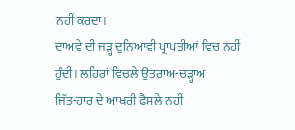ਨਹੀਂ ਕਰਦਾ।
ਦਾਅਵੇ ਦੀ ਜੜ੍ਹ ਦੁਨਿਆਵੀ ਪ੍ਰਾਪਤੀਆਂ ਵਿਚ ਨਹੀਂ ਹੁੰਦੀ। ਲਹਿਰਾਂ ਵਿਚਲੇ ਉਤਰਾਅ-ਚੜ੍ਹਾਅ
ਜਿੱਤ-ਹਾਰ ਦੇ ਆਖਰੀ ਫੈਸਲੇ ਨਹੀਂ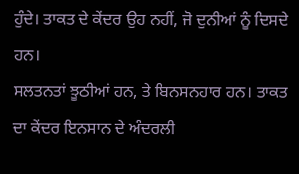ਹੁੰਦੇ। ਤਾਕਤ ਦੇ ਕੇਂਦਰ ਉਹ ਨਹੀਂ, ਜੋ ਦੁਨੀਆਂ ਨੂੰ ਦਿਸਦੇ ਹਨ।
ਸਲਤਨਤਾਂ ਝੂਠੀਆਂ ਹਨ, ਤੇ ਬਿਨਸਨਹਾਰ ਹਨ। ਤਾਕਤ ਦਾ ਕੇਂਦਰ ਇਨਸਾਨ ਦੇ ਅੰਦਰਲੀ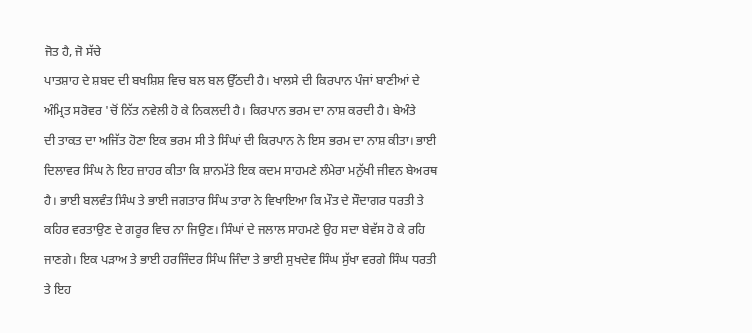ਜੋਤ ਹੈ, ਜੋ ਸੱਚੇ
ਪਾਤਸ਼ਾਹ ਦੇ ਸ਼ਬਦ ਦੀ ਬਖਸ਼ਿਸ਼ ਵਿਚ ਬਲ ਬਲ ਉੱਠਦੀ ਹੈ। ਖਾਲਸੇ ਦੀ ਕਿਰਪਾਨ ਪੰਜਾਂ ਬਾਣੀਆਂ ਦੇ
ਅੰਮ੍ਰਿਤ ਸਰੋਵਰ 'ਚੋਂ ਨਿੱਤ ਨਵੇਲੀ ਹੋ ਕੇ ਨਿਕਲਦੀ ਹੈ। ਕਿਰਪਾਨ ਭਰਮ ਦਾ ਨਾਸ਼ ਕਰਦੀ ਹੈ। ਬੇਅੰਤੇ
ਦੀ ਤਾਕਤ ਦਾ ਅਜਿੱਤ ਹੋਣਾ ਇਕ ਭਰਮ ਸੀ ਤੇ ਸਿੰਘਾਂ ਦੀ ਕਿਰਪਾਨ ਨੇ ਇਸ ਭਰਮ ਦਾ ਨਾਸ਼ ਕੀਤਾ। ਭਾਈ
ਦਿਲਾਵਰ ਸਿੰਘ ਨੇ ਇਹ ਜ਼ਾਹਰ ਕੀਤਾ ਕਿ ਸ਼ਾਨਮੱਤੇ ਇਕ ਕਦਮ ਸਾਹਮਣੇ ਲੰਮੇਰਾ ਮਨੁੱਖੀ ਜੀਵਨ ਬੇਅਰਥ
ਹੈ। ਭਾਈ ਬਲਵੰਤ ਸਿੰਘ ਤੇ ਭਾਈ ਜਗਤਾਰ ਸਿੰਘ ਤਾਰਾ ਨੇ ਵਿਖਾਇਆ ਕਿ ਮੌਤ ਦੇ ਸੌਦਾਗਰ ਧਰਤੀ ਤੇ
ਕਹਿਰ ਵਰਤਾਉਣ ਦੇ ਗਰੂਰ ਵਿਚ ਨਾ ਜਿਉਣ। ਸਿੰਘਾਂ ਦੇ ਜਲਾਲ ਸਾਹਮਣੇ ਉਹ ਸਦਾ ਬੇਵੱਸ ਹੋ ਕੇ ਰਹਿ
ਜਾਣਗੇ। ਇਕ ਪੜਾਅ ਤੇ ਭਾਈ ਹਰਜਿੰਦਰ ਸਿੰਘ ਜਿੰਦਾ ਤੇ ਭਾਈ ਸੁਖਦੇਵ ਸਿੰਘ ਸੁੱਖਾ ਵਰਗੇ ਸਿੰਘ ਧਰਤੀ
ਤੇ ਇਹ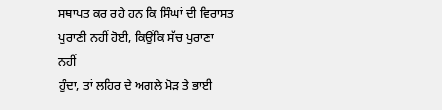ਸਥਾਪਤ ਕਰ ਰਹੇ ਹਨ ਕਿ ਸਿੰਘਾਂ ਦੀ ਵਿਰਾਸਤ ਪੁਰਾਣੀ ਨਹੀਂ ਹੋਈ, ਕਿਉਂਕਿ ਸੱਚ ਪੁਰਾਣਾ ਨਹੀਂ
ਹੁੰਦਾ, ਤਾਂ ਲਹਿਰ ਦੇ ਅਗਲੇ ਮੋੜ ਤੇ ਭਾਈ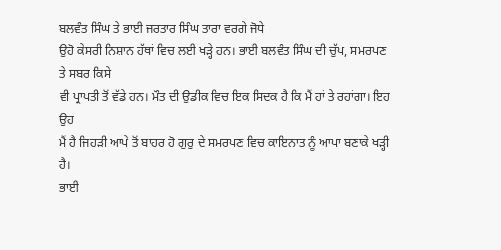ਬਲਵੰਤ ਸਿੰਘ ਤੇ ਭਾਈ ਜਰਤਾਰ ਸਿੰਘ ਤਾਰਾ ਵਰਗੇ ਜੋਧੇ
ਉਹੋ ਕੇਸਰੀ ਨਿਸ਼ਾਨ ਹੱਥਾਂ ਵਿਚ ਲਈ ਖੜ੍ਹੇ ਹਨ। ਭਾਈ ਬਲਵੰਤ ਸਿੰਘ ਦੀ ਚੁੱਪ, ਸਮਰਪਣ ਤੇ ਸਬਰ ਕਿਸੇ
ਵੀ ਪ੍ਰਾਪਤੀ ਤੋਂ ਵੱਡੇ ਹਨ। ਮੌਤ ਦੀ ਉਡੀਕ ਵਿਚ ਇਕ ਸਿਦਕ ਹੈ ਕਿ ਮੈਂ ਹਾਂ ਤੇ ਰਹਾਂਗਾ। ਇਹ ਉਹ
ਮੈਂ ਹੈ ਜਿਹੜੀ ਆਪੇ ਤੋਂ ਬਾਹਰ ਹੋ ਗੁਰੁ ਦੇ ਸਮਰਪਣ ਵਿਚ ਕਾਇਨਾਤ ਨੂੰ ਆਪਾ ਬਣਾਕੇ ਖੜ੍ਹੀ ਹੈ।
ਭਾਈ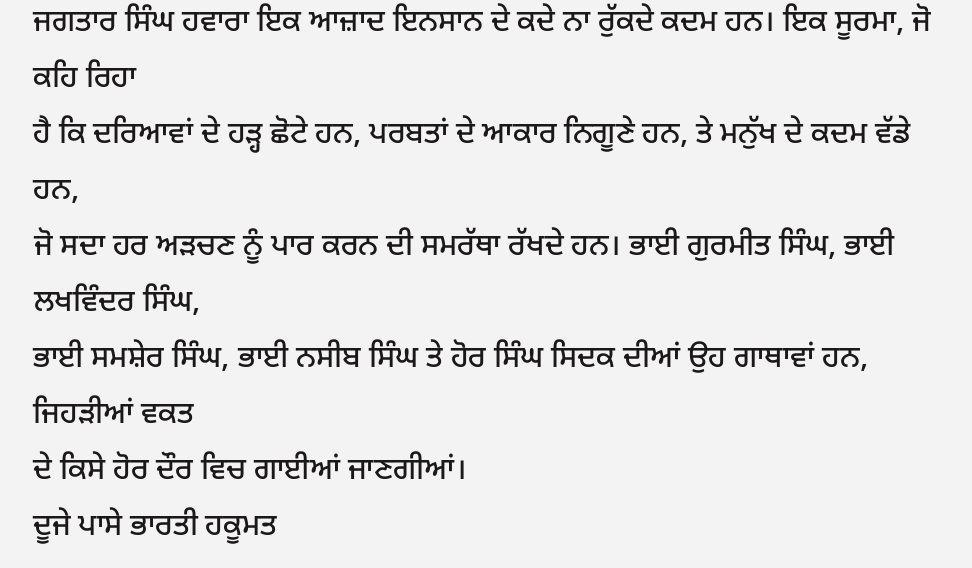ਜਗਤਾਰ ਸਿੰਘ ਹਵਾਰਾ ਇਕ ਆਜ਼ਾਦ ਇਨਸਾਨ ਦੇ ਕਦੇ ਨਾ ਰੁੱਕਦੇ ਕਦਮ ਹਨ। ਇਕ ਸੂਰਮਾ, ਜੋ ਕਹਿ ਰਿਹਾ
ਹੈ ਕਿ ਦਰਿਆਵਾਂ ਦੇ ਹੜ੍ਹ ਛੋਟੇ ਹਨ, ਪਰਬਤਾਂ ਦੇ ਆਕਾਰ ਨਿਗੂਣੇ ਹਨ, ਤੇ ਮਨੁੱਖ ਦੇ ਕਦਮ ਵੱਡੇ ਹਨ,
ਜੋ ਸਦਾ ਹਰ ਅੜਚਣ ਨੂੰ ਪਾਰ ਕਰਨ ਦੀ ਸਮਰੱਥਾ ਰੱਖਦੇ ਹਨ। ਭਾਈ ਗੁਰਮੀਤ ਸਿੰਘ, ਭਾਈ ਲਖਵਿੰਦਰ ਸਿੰਘ,
ਭਾਈ ਸਮਸ਼ੇਰ ਸਿੰਘ, ਭਾਈ ਨਸੀਬ ਸਿੰਘ ਤੇ ਹੋਰ ਸਿੰਘ ਸਿਦਕ ਦੀਆਂ ਉਹ ਗਾਥਾਵਾਂ ਹਨ, ਜਿਹੜੀਆਂ ਵਕਤ
ਦੇ ਕਿਸੇ ਹੋਰ ਦੌਰ ਵਿਚ ਗਾਈਆਂ ਜਾਣਗੀਆਂ।
ਦੂਜੇ ਪਾਸੇ ਭਾਰਤੀ ਹਕੂਮਤ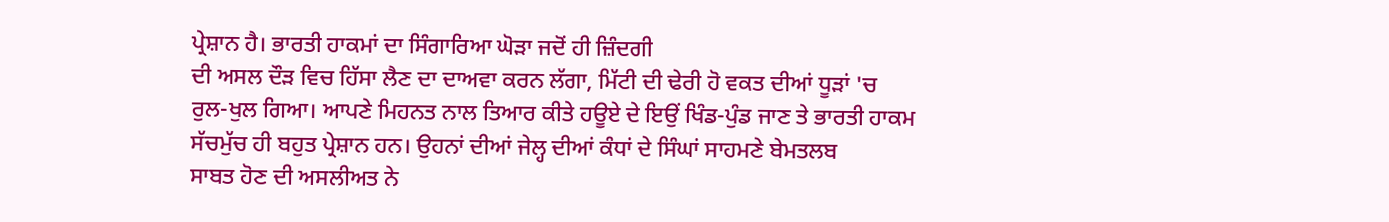ਪ੍ਰੇਸ਼ਾਨ ਹੈ। ਭਾਰਤੀ ਹਾਕਮਾਂ ਦਾ ਸਿੰਗਾਰਿਆ ਘੋੜਾ ਜਦੋਂ ਹੀ ਜ਼ਿੰਦਗੀ
ਦੀ ਅਸਲ ਦੌੜ ਵਿਚ ਹਿੱਸਾ ਲੈਣ ਦਾ ਦਾਅਵਾ ਕਰਨ ਲੱਗਾ, ਮਿੱਟੀ ਦੀ ਢੇਰੀ ਹੋ ਵਕਤ ਦੀਆਂ ਧੂੜਾਂ 'ਚ
ਰੁਲ-ਖੁਲ ਗਿਆ। ਆਪਣੇ ਮਿਹਨਤ ਨਾਲ ਤਿਆਰ ਕੀਤੇ ਹਊਏ ਦੇ ਇਉਂ ਖਿੰਡ-ਪੁੰਡ ਜਾਣ ਤੇ ਭਾਰਤੀ ਹਾਕਮ
ਸੱਚਮੁੱਚ ਹੀ ਬਹੁਤ ਪ੍ਰੇਸ਼ਾਨ ਹਨ। ਉਹਨਾਂ ਦੀਆਂ ਜੇਲ੍ਹ ਦੀਆਂ ਕੰਧਾਂ ਦੇ ਸਿੰਘਾਂ ਸਾਹਮਣੇ ਬੇਮਤਲਬ
ਸਾਬਤ ਹੋਣ ਦੀ ਅਸਲੀਅਤ ਨੇ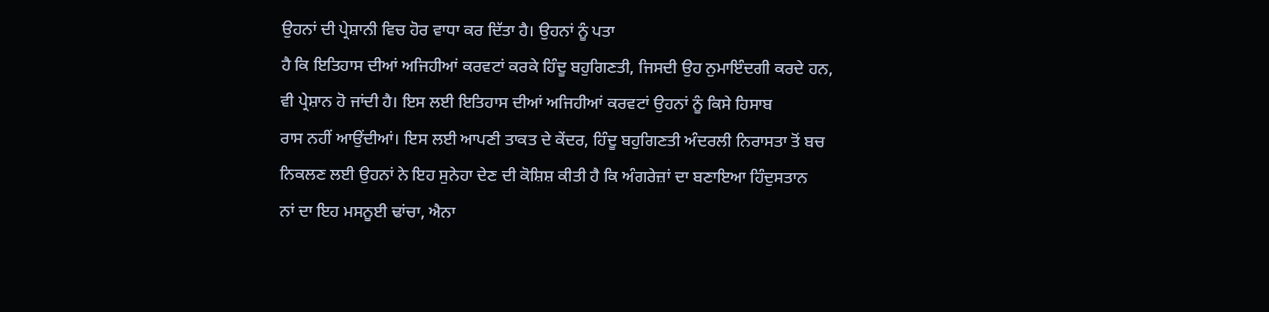ਉਹਨਾਂ ਦੀ ਪ੍ਰੇਸ਼ਾਨੀ ਵਿਚ ਹੋਰ ਵਾਧਾ ਕਰ ਦਿੱਤਾ ਹੈ। ਉਹਨਾਂ ਨੂੰ ਪਤਾ
ਹੈ ਕਿ ਇਤਿਹਾਸ ਦੀਆਂ ਅਜਿਹੀਆਂ ਕਰਵਟਾਂ ਕਰਕੇ ਹਿੰਦੂ ਬਹੁਗਿਣਤੀ, ਜਿਸਦੀ ਉਹ ਨੁਮਾਇੰਦਗੀ ਕਰਦੇ ਹਨ,
ਵੀ ਪ੍ਰੇਸ਼ਾਨ ਹੋ ਜਾਂਦੀ ਹੈ। ਇਸ ਲਈ ਇਤਿਹਾਸ ਦੀਆਂ ਅਜਿਹੀਆਂ ਕਰਵਟਾਂ ਉਹਨਾਂ ਨੂੰ ਕਿਸੇ ਹਿਸਾਬ
ਰਾਸ ਨਹੀਂ ਆਉਂਦੀਆਂ। ਇਸ ਲਈ ਆਪਣੀ ਤਾਕਤ ਦੇ ਕੇਂਦਰ, ਹਿੰਦੂ ਬਹੁਗਿਣਤੀ ਅੰਦਰਲੀ ਨਿਰਾਸਤਾ ਤੋਂ ਬਚ
ਨਿਕਲਣ ਲਈ ਉਹਨਾਂ ਨੇ ਇਹ ਸੁਨੇਹਾ ਦੇਣ ਦੀ ਕੋਸ਼ਿਸ਼ ਕੀਤੀ ਹੈ ਕਿ ਅੰਗਰੇਜ਼ਾਂ ਦਾ ਬਣਾਇਆ ਹਿੰਦੁਸਤਾਨ
ਨਾਂ ਦਾ ਇਹ ਮਸਨੂਈ ਢਾਂਚਾ, ਐਨਾ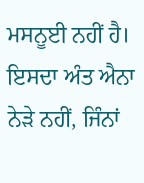ਮਸਨੂਈ ਨਹੀਂ ਹੈ। ਇਸਦਾ ਅੰਤ ਐਨਾ ਨੇੜੇ ਨਹੀਂ, ਜਿੰਨਾਂ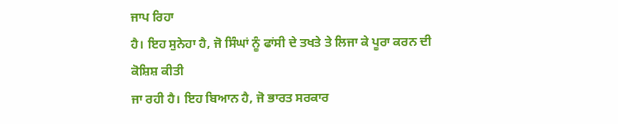ਜਾਪ ਰਿਹਾ
ਹੈ। ਇਹ ਸੁਨੇਹਾ ਹੈ, ਜੋ ਸਿੰਘਾਂ ਨੂੰ ਫਾਂਸੀ ਦੇ ਤਖਤੇ ਤੇ ਲਿਜਾ ਕੇ ਪੂਰਾ ਕਰਨ ਦੀ ਕੋਸ਼ਿਸ਼ ਕੀਤੀ
ਜਾ ਰਹੀ ਹੈ। ਇਹ ਬਿਆਨ ਹੈ, ਜੋ ਭਾਰਤ ਸਰਕਾਰ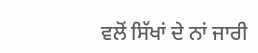ਵਲੋਂ ਸਿੱਖਾਂ ਦੇ ਨਾਂ ਜਾਰੀ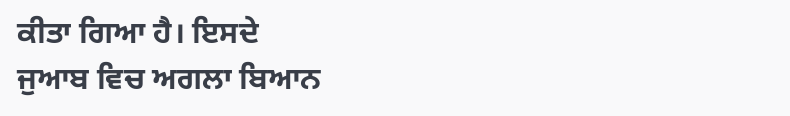ਕੀਤਾ ਗਿਆ ਹੈ। ਇਸਦੇ
ਜੁਆਬ ਵਿਚ ਅਗਲਾ ਬਿਆਨ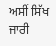ਅਸੀਂ ਸਿੱਖ ਜਾਰੀ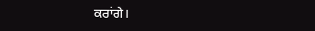ਕਰਾਂਗੇ।